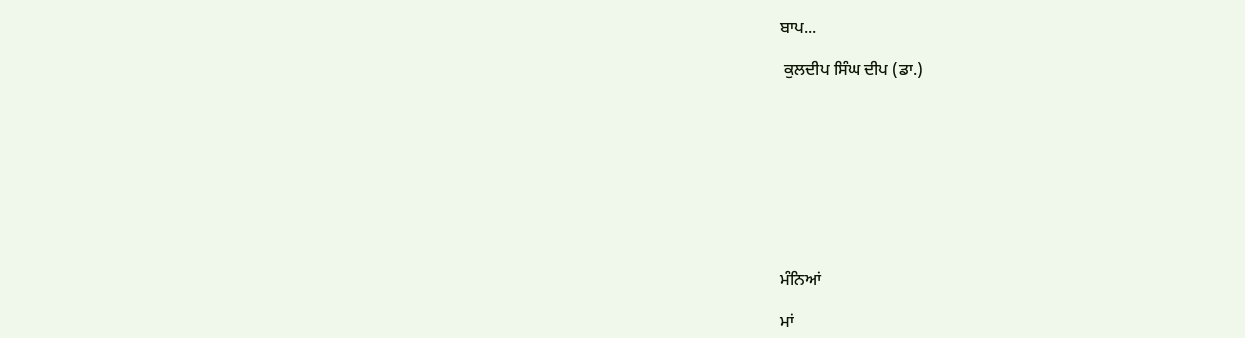ਬਾਪ...

 ਕੁਲਦੀਪ ਸਿੰਘ ਦੀਪ (ਡਾ.)









ਮੰਨਿਆਂ

ਮਾਂ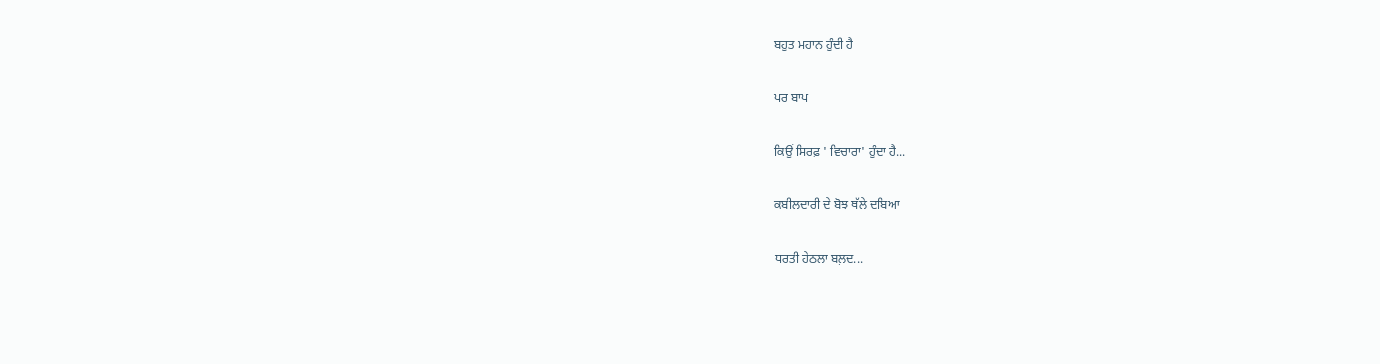ਬਹੁਤ ਮਹਾਨ ਹੁੰਦੀ ਹੈ

ਪਰ ਬਾਪ

ਕਿਉਂ ਸਿਰਫ਼ ' ਵਿਚਾਰਾ' ਹੁੰਦਾ ਹੈ...

ਕਬੀਲਦਾਰੀ ਦੇ ਬੋਝ ਥੱਲੇ ਦਬਿਆ

ਧਰਤੀ ਹੇਠਲਾ ਬਲ਼ਦ...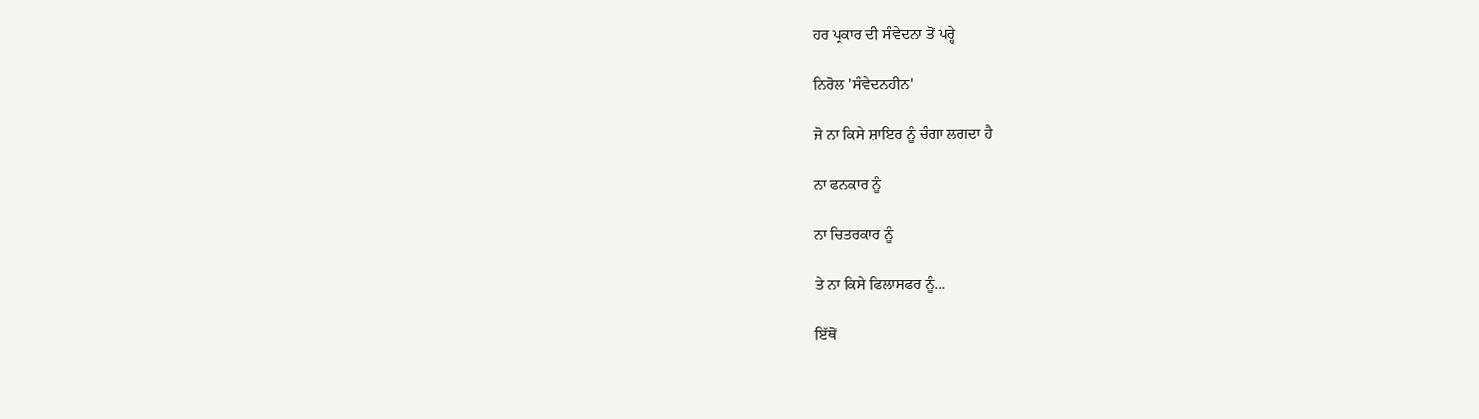ਹਰ ਪ੍ਰਕਾਰ ਦੀ ਸੰਵੇਦਨਾ ਤੋਂ ਪਰ੍ਹੇ

ਨਿਰੋਲ 'ਸੰਵੇਦਨਹੀਨ'

ਜੋ ਨਾ ਕਿਸੇ ਸ਼ਾਇਰ ਨੂੰ ਚੰਗਾ ਲਗਦਾ ਹੈ

ਨਾ ਫਨਕਾਰ ਨੂੰ

ਨਾ ਚਿਤਰਕਾਰ ਨੂੰ

ਤੇ ਨਾ ਕਿਸੇ ਫਿਲਾਸਫਰ ਨੂੰ...

ਇੱਥੋਂ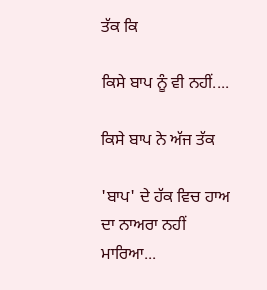ਤੱਕ ਕਿ

ਕਿਸੇ ਬਾਪ ਨੂੰ ਵੀ ਨਹੀਂ....

ਕਿਸੇ ਬਾਪ ਨੇ ਅੱਜ ਤੱਕ

'ਬਾਪ' ਦੇ ਹੱਕ ਵਿਚ ਹਾਅ ਦਾ ਨਾਅਰਾ ਨਹੀਂ ਮਾਰਿਆ...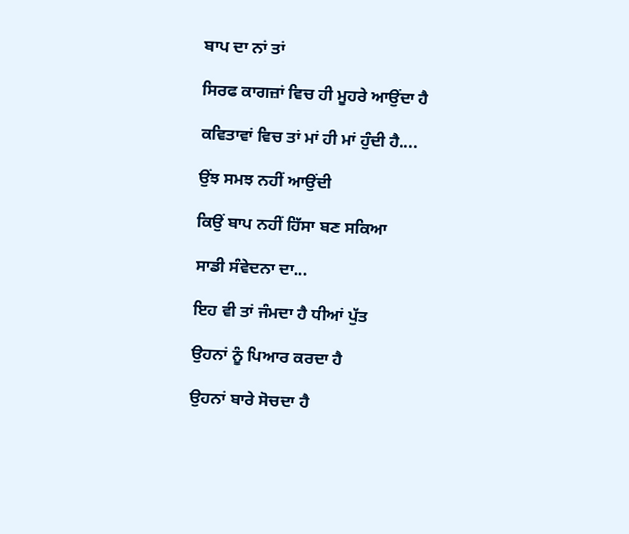ਬਾਪ ਦਾ ਨਾਂ ਤਾਂ

ਸਿਰਫ ਕਾਗਜ਼ਾਂ ਵਿਚ ਹੀ ਮੂਹਰੇ ਆਉਂਦਾ ਹੈ

ਕਵਿਤਾਵਾਂ ਵਿਚ ਤਾਂ ਮਾਂ ਹੀ ਮਾਂ ਹੁੰਦੀ ਹੈ....

ਉਂਝ ਸਮਝ ਨਹੀਂ ਆਉਂਦੀ

ਕਿਉਂ ਬਾਪ ਨਹੀਂ ਹਿੱਸਾ ਬਣ ਸਕਿਆ

ਸਾਡੀ ਸੰਵੇਦਨਾ ਦਾ...

ਇਹ ਵੀ ਤਾਂ ਜੰਮਦਾ ਹੈ ਧੀਆਂ ਪੁੱਤ

ਉਹਨਾਂ ਨੂੰ ਪਿਆਰ ਕਰਦਾ ਹੈ

ਉਹਨਾਂ ਬਾਰੇ ਸੋਚਦਾ ਹੈ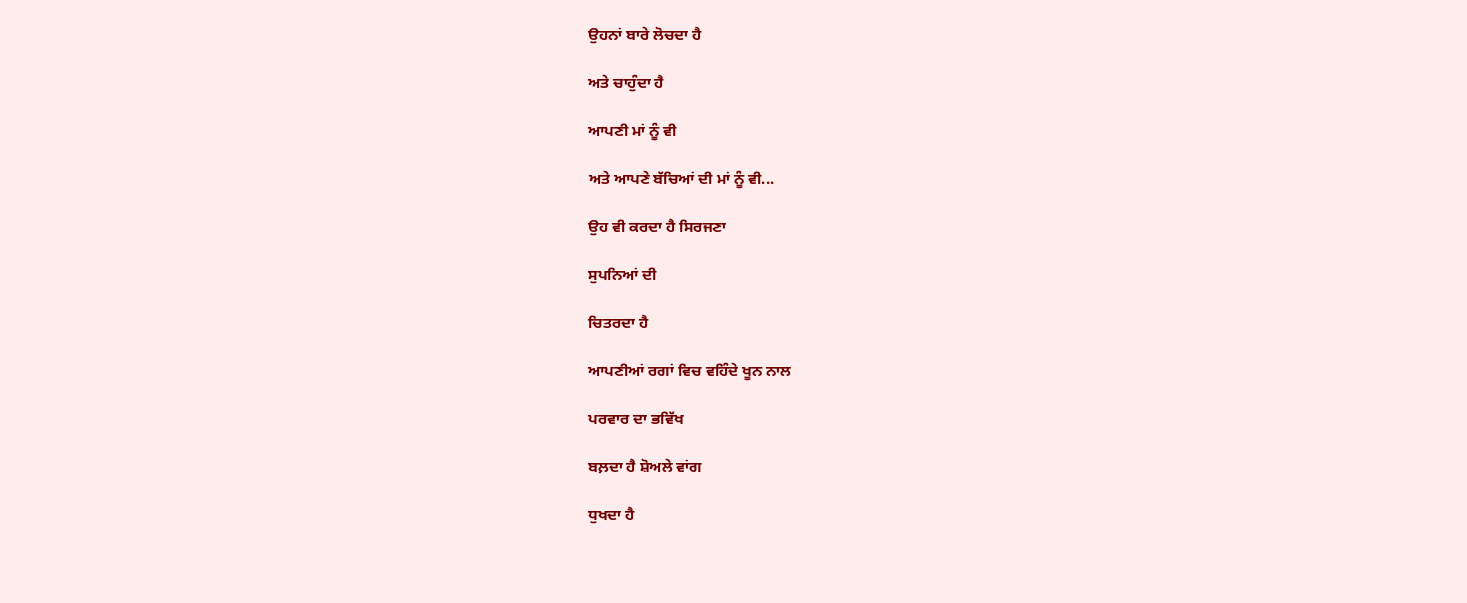ਉਹਨਾਂ ਬਾਰੇ ਲੋਚਦਾ ਹੈ

ਅਤੇ ਚਾਹੁੰਦਾ ਹੈ

ਆਪਣੀ ਮਾਂ ਨੂੰ ਵੀ

ਅਤੇ ਆਪਣੇ ਬੱਚਿਆਂ ਦੀ ਮਾਂ ਨੂੰ ਵੀ...

ਉਹ ਵੀ ਕਰਦਾ ਹੈ ਸਿਰਜਣਾ

ਸੁਪਨਿਆਂ ਦੀ

ਚਿਤਰਦਾ ਹੈ

ਆਪਣੀਆਂ ਰਗਾਂ ਵਿਚ ਵਹਿੰਦੇ ਖੂਨ ਨਾਲ

ਪਰਵਾਰ ਦਾ ਭਵਿੱਖ

ਬਲ਼ਦਾ ਹੈ ਸ਼ੋਅਲੇ ਵਾਂਗ

ਧੁਖਦਾ ਹੈ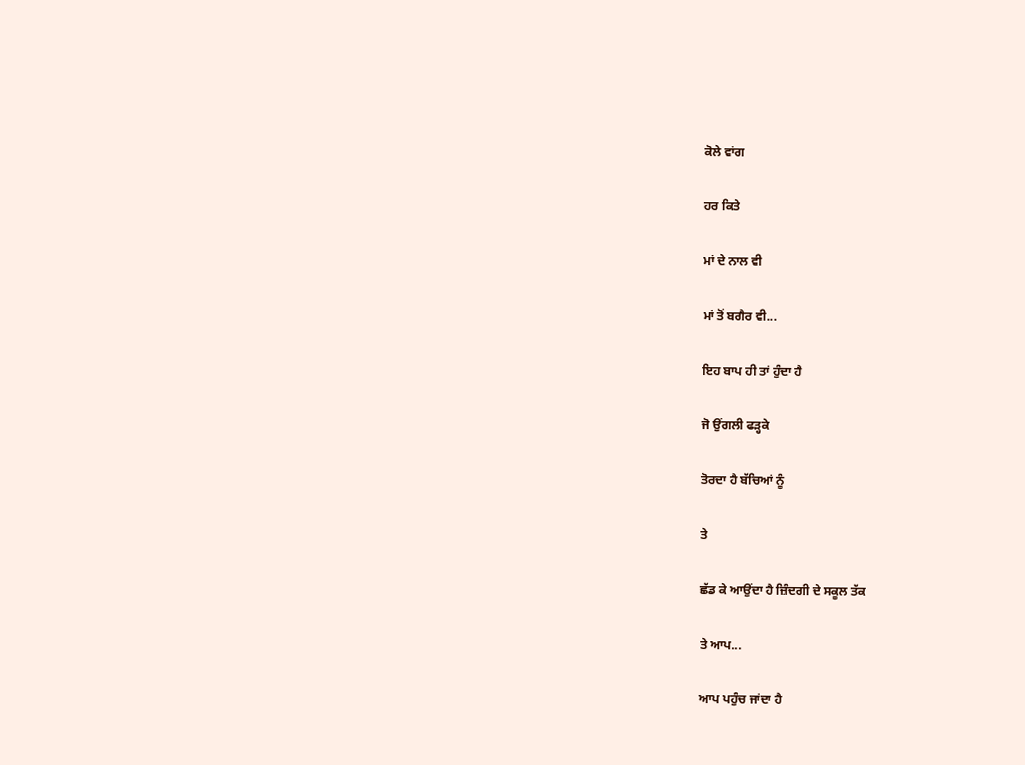ਕੋਲੇ ਵਾਂਗ

ਹਰ ਕਿਤੇ

ਮਾਂ ਦੇ ਨਾਲ ਵੀ

ਮਾਂ ਤੋਂ ਬਗੈਰ ਵੀ...

ਇਹ ਬਾਪ ਹੀ ਤਾਂ ਹੁੰਦਾ ਹੈ

ਜੋ ਉਂਗਲੀ ਫੜ੍ਹਕੇ

ਤੋਰਦਾ ਹੈ ਬੱਚਿਆਂ ਨੂੰ

ਤੇ

ਛੱਡ ਕੇ ਆਉਂਦਾ ਹੈ ਜ਼ਿੰਦਗੀ ਦੇ ਸਕੂਲ ਤੱਕ

ਤੇ ਆਪ...

ਆਪ ਪਹੁੰਚ ਜਾਂਦਾ ਹੈ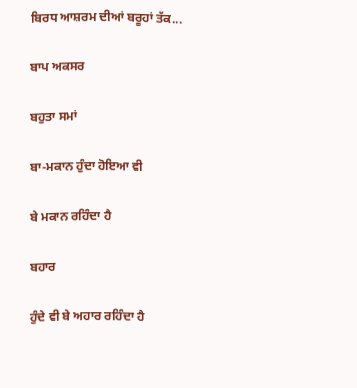ਬਿਰਧ ਆਸ਼ਰਮ ਦੀਆਂ ਬਰੂਹਾਂ ਤੱਕ...

ਬਾਪ ਅਕਸਰ

ਬਹੁਤਾ ਸਮਾਂ

ਬਾ-ਮਕਾਨ ਹੁੰਦਾ ਹੋਇਆ ਵੀ

ਬੇ ਮਕਾਨ ਰਹਿੰਦਾ ਹੈ

ਬਹਾਰ

ਹੁੰਦੇ ਵੀ ਬੇ ਅਹਾਰ ਰਹਿੰਦਾ ਹੈ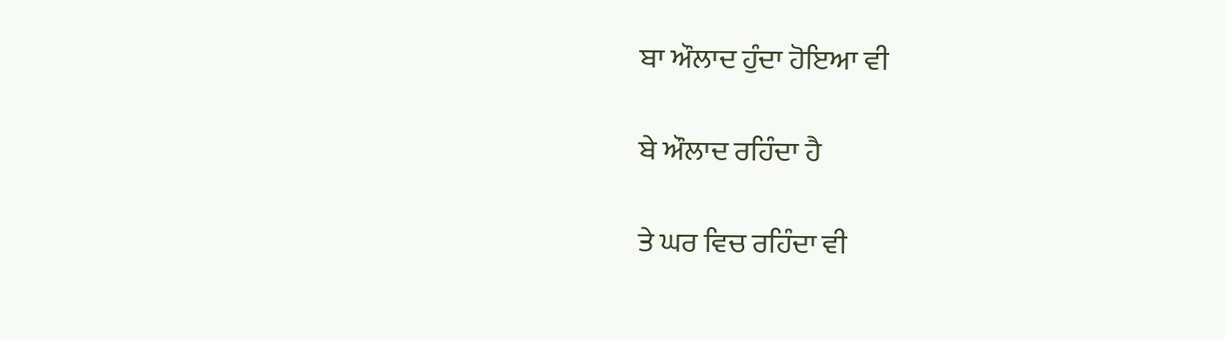ਬਾ ਔਲਾਦ ਹੁੰਦਾ ਹੋਇਆ ਵੀ

ਬੇ ਔਲਾਦ ਰਹਿੰਦਾ ਹੈ

ਤੇ ਘਰ ਵਿਚ ਰਹਿੰਦਾ ਵੀ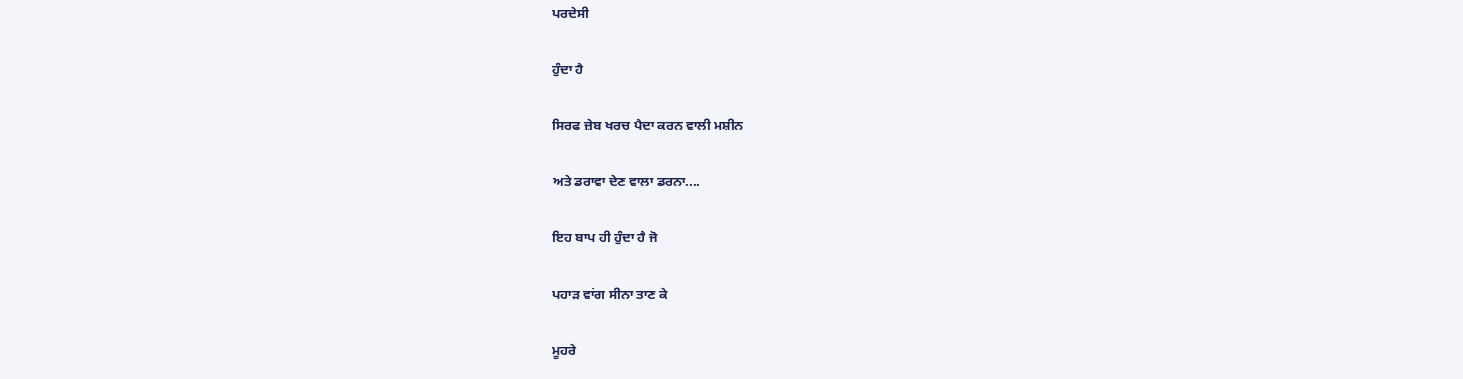ਪਰਦੇਸੀ

ਹੁੰਦਾ ਹੈ

ਸਿਰਫ ਜ਼ੇਬ ਖਰਚ ਪੈਦਾ ਕਰਨ ਵਾਲੀ ਮਸ਼ੀਨ

ਅਤੇ ਡਰਾਵਾ ਦੇਣ ਵਾਲਾ ਡਰਨਾ....

ਇਹ ਬਾਪ ਹੀ ਹੁੰਦਾ ਹੈ ਜੋ

ਪਹਾੜ ਵਾਂਗ ਸੀਨਾ ਤਾਣ ਕੇ

ਮੂਹਰੇ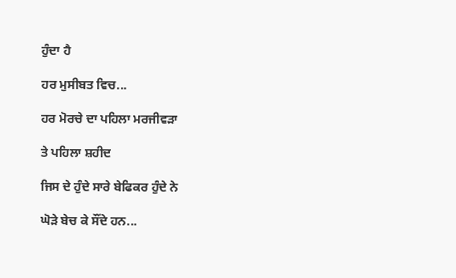ਹੁੰਦਾ ਹੈ

ਹਰ ਮੁਸੀਬਤ ਵਿਚ...

ਹਰ ਮੋਰਚੇ ਦਾ ਪਹਿਲਾ ਮਰਜੀਵੜਾ

ਤੇ ਪਹਿਲਾ ਸ਼ਹੀਦ

ਜਿਸ ਦੇ ਹੁੰਦੇ ਸਾਰੇ ਬੇਫਿਕਰ ਹੁੰਦੇ ਨੇ

ਘੋੜੇ ਬੇਚ ਕੇ ਸੌਂਦੇ ਹਨ...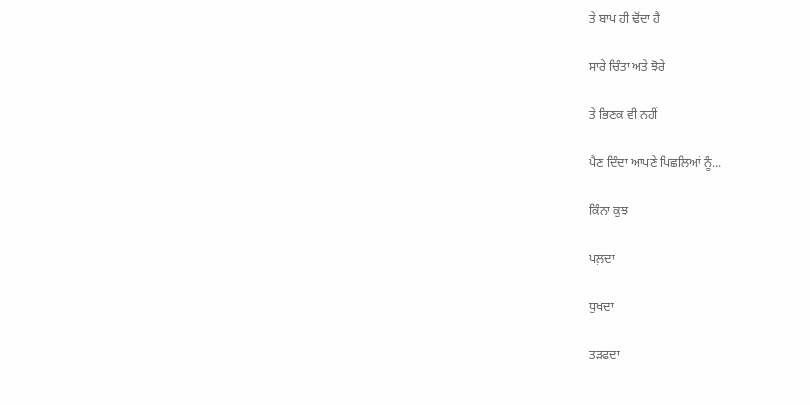ਤੇ ਬਾਪ ਹੀ ਢੋਂਦਾ ਹੈ

ਸਾਰੇ ਚਿੰਤਾ ਅਤੇ ਝੋਰੇ

ਤੇ ਭਿਣਕ ਵੀ ਨਹੀਂ

ਪੈਣ ਦਿੰਦਾ ਆਪਣੇ ਪਿਛਲਿਆਂ ਨੂੰ...

ਕਿੰਨਾ ਕੁਝ

ਪਲ਼ਦਾ

ਧੁਖਦਾ

ਤੜਫਦਾ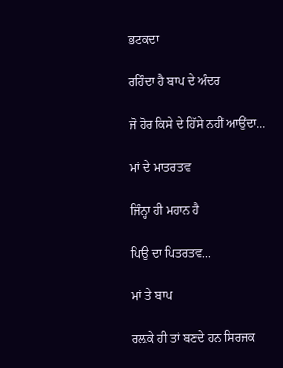ਭਟਕਦਾ

ਰਹਿੰਦਾ ਹੈ ਬਾਪ ਦੇ ਅੰਦਰ

ਜੋ ਹੋਰ ਕਿਸੇ ਦੇ ਹਿੱਸੇ ਨਹੀਂ ਆਉਂਦਾ...

ਮਾਂ ਦੇ ਮਾਤਰਤਵ

ਜਿੰਨ੍ਹਾ ਹੀ ਮਹਾਨ ਹੈ

ਪਿਉ ਦਾ ਪਿਤਰਤਵ...

ਮਾਂ ਤੇ ਬਾਪ

ਰਲ਼ਕੇ ਹੀ ਤਾਂ ਬਣਦੇ ਹਨ ਸਿਰਜਕ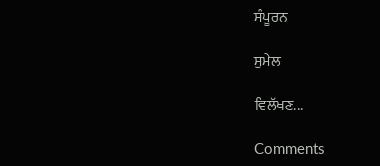ਸੰਪੂਰਨ

ਸੁਮੇਲ

ਵਿਲੱਖਣ...

Comments